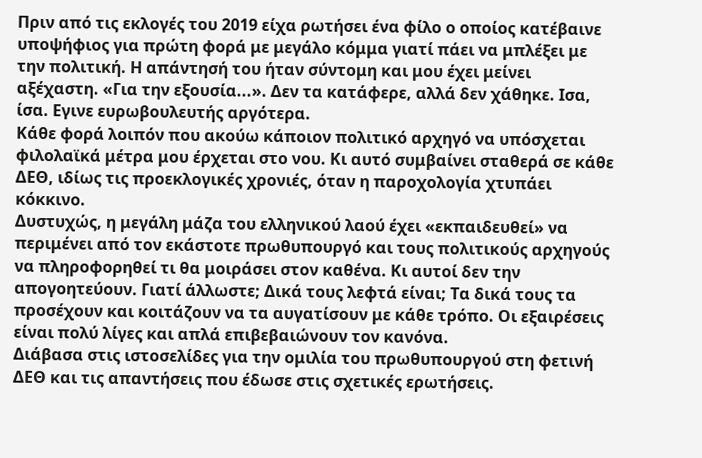Πριν από τις εκλογές του 2019 είχα ρωτήσει ένα φίλο ο οποίος κατέβαινε υποψήφιος για πρώτη φορά με μεγάλο κόμμα γιατί πάει να μπλέξει με την πολιτική. Η απάντησή του ήταν σύντομη και μου έχει μείνει αξέχαστη. «Για την εξουσία...». Δεν τα κατάφερε, αλλά δεν χάθηκε. Ισα, ίσα. Εγινε ευρωβουλευτής αργότερα.
Κάθε φορά λοιπόν που ακούω κάποιον πολιτικό αρχηγό να υπόσχεται φιλολαϊκά μέτρα μου έρχεται στο νου. Κι αυτό συμβαίνει σταθερά σε κάθε ΔΕΘ, ιδίως τις προεκλογικές χρονιές, όταν η παροχολογία χτυπάει κόκκινο.
Δυστυχώς, η μεγάλη μάζα του ελληνικού λαού έχει «εκπαιδευθεί» να περιμένει από τον εκάστοτε πρωθυπουργό και τους πολιτικούς αρχηγούς να πληροφορηθεί τι θα μοιράσει στον καθένα. Κι αυτοί δεν την απογοητεύουν. Γιατί άλλωστε; Δικά τους λεφτά είναι; Τα δικά τους τα προσέχουν και κοιτάζουν να τα αυγατίσουν με κάθε τρόπο. Οι εξαιρέσεις είναι πολύ λίγες και απλά επιβεβαιώνουν τον κανόνα.
Διάβασα στις ιστοσελίδες για την ομιλία του πρωθυπουργού στη φετινή ΔΕΘ και τις απαντήσεις που έδωσε στις σχετικές ερωτήσεις.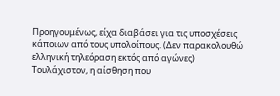Προηγουμένως, είχα διαβάσει για τις υποσχέσεις κάποιων από τους υπολοίπους. (Δεν παρακολουθώ ελληνική τηλεόραση εκτός από αγώνες)
Τουλάχιστον, η αίσθηση που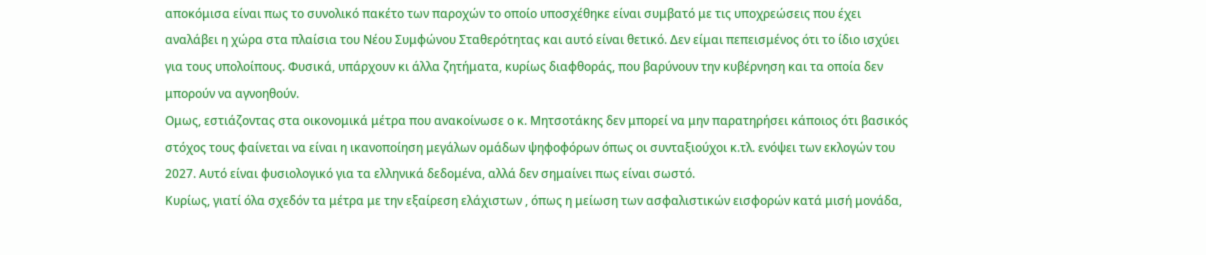αποκόμισα είναι πως το συνολικό πακέτο των παροχών το οποίο υποσχέθηκε είναι συμβατό με τις υποχρεώσεις που έχει αναλάβει η χώρα στα πλαίσια του Νέου Συμφώνου Σταθερότητας και αυτό είναι θετικό. Δεν είμαι πεπεισμένος ότι το ίδιο ισχύει για τους υπολοίπους. Φυσικά, υπάρχουν κι άλλα ζητήματα, κυρίως διαφθοράς, που βαρύνουν την κυβέρνηση και τα οποία δεν μπορούν να αγνοηθούν.
Ομως, εστιάζοντας στα οικονομικά μέτρα που ανακοίνωσε ο κ. Μητσοτάκης δεν μπορεί να μην παρατηρήσει κάποιος ότι βασικός στόχος τους φαίνεται να είναι η ικανοποίηση μεγάλων ομάδων ψηφοφόρων όπως οι συνταξιούχοι κ.τλ. ενόψει των εκλογών του 2027. Αυτό είναι φυσιολογικό για τα ελληνικά δεδομένα, αλλά δεν σημαίνει πως είναι σωστό.
Κυρίως, γιατί όλα σχεδόν τα μέτρα με την εξαίρεση ελάχιστων , όπως η μείωση των ασφαλιστικών εισφορών κατά μισή μονάδα,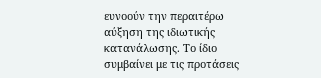ευνοούν την περαιτέρω αύξηση της ιδιωτικής κατανάλωσης. Το ίδιο συμβαίνει με τις προτάσεις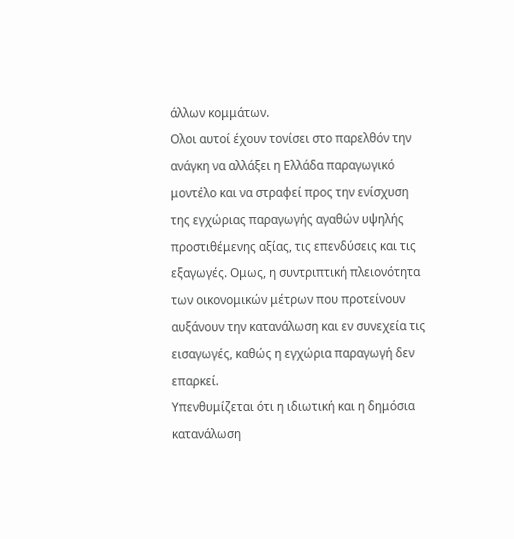άλλων κομμάτων.
Ολοι αυτοί έχουν τονίσει στο παρελθόν την ανάγκη να αλλάξει η Ελλάδα παραγωγικό μοντέλο και να στραφεί προς την ενίσχυση της εγχώριας παραγωγής αγαθών υψηλής προστιθέμενης αξίας, τις επενδύσεις και τις εξαγωγές. Ομως, η συντριπτική πλειονότητα των οικονομικών μέτρων που προτείνουν αυξάνουν την κατανάλωση και εν συνεχεία τις εισαγωγές, καθώς η εγχώρια παραγωγή δεν επαρκεί.
Υπενθυμίζεται ότι η ιδιωτική και η δημόσια κατανάλωση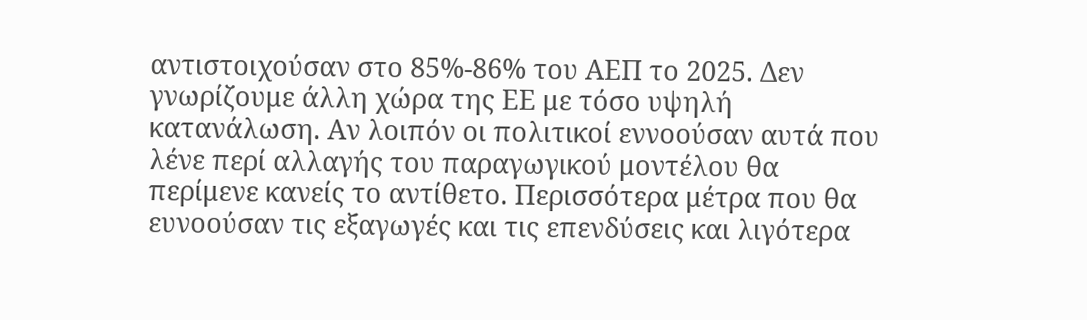αντιστοιχούσαν στο 85%-86% του ΑΕΠ το 2025. Δεν γνωρίζουμε άλλη χώρα της ΕΕ με τόσο υψηλή κατανάλωση. Αν λοιπόν οι πολιτικοί εννοούσαν αυτά που λένε περί αλλαγής του παραγωγικού μοντέλου θα περίμενε κανείς το αντίθετο. Περισσότερα μέτρα που θα ευνοούσαν τις εξαγωγές και τις επενδύσεις και λιγότερα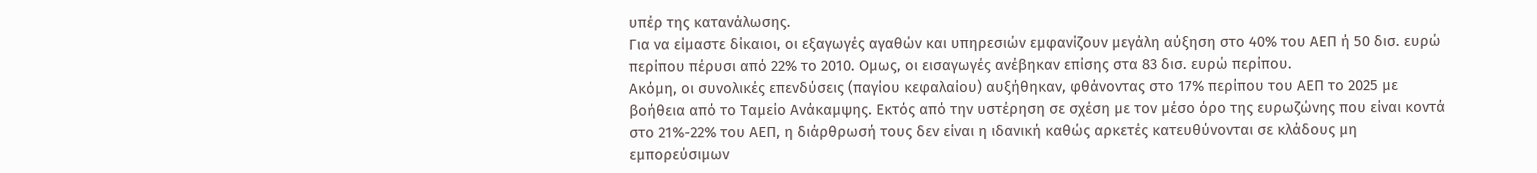υπέρ της κατανάλωσης.
Για να είμαστε δίκαιοι, οι εξαγωγές αγαθών και υπηρεσιών εμφανίζουν μεγάλη αύξηση στο 40% του ΑΕΠ ή 50 δισ. ευρώ περίπου πέρυσι από 22% το 2010. Ομως, οι εισαγωγές ανέβηκαν επίσης στα 83 δισ. ευρώ περίπου.
Ακόμη, οι συνολικές επενδύσεις (παγίου κεφαλαίου) αυξήθηκαν, φθάνοντας στο 17% περίπου του ΑΕΠ το 2025 με βοήθεια από το Ταμείο Ανάκαμψης. Εκτός από την υστέρηση σε σχέση με τον μέσο όρο της ευρωζώνης που είναι κοντά στο 21%-22% του ΑΕΠ, η διάρθρωσή τους δεν είναι η ιδανική καθώς αρκετές κατευθύνονται σε κλάδους μη εμπορεύσιμων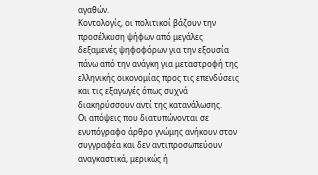αγαθών.
Κοντολογίς, οι πολιτικοί βάζουν την προσέλκυση ψήφων από μεγάλες δεξαμενές ψηφοφόρων για την εξουσία πάνω από την ανάγκη για μεταστροφή της ελληνικής οικονομίας προς τις επενδύσεις και τις εξαγωγές όπως συχνά διακηρύσσουν αντί της κατανάλωσης.
Oι απόψεις που διατυπώνονται σε ενυπόγραφο άρθρο γνώμης ανήκουν στον συγγραφέα και δεν αντιπροσωπεύουν αναγκαστικά, μερικώς ή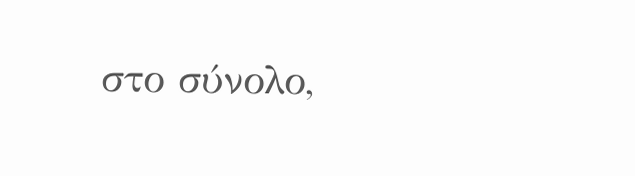στο σύνολο,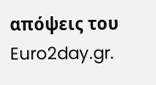απόψεις του Euro2day.gr.